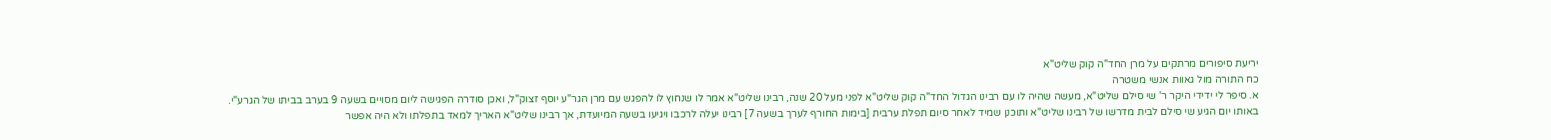יריעת סיפורים מרתקים על מרן החד"ה קוק שליט"א
כח התורה מול גאוות אנשי משטרה
א. סיפר לי ידידי היקר ר' שי סילם שליט"א, מעשה שהיה לו עם רבינו הגדול החד"ה קוק שליט"א לפני מעל 20 שנה, רבינו שליט"א אמר לו שנחוץ לו להפגש עם מרן הגר"ע יוסף זצוק"ל, ואכן סודרה הפגישה ליום מסויים בשעה 9 בערב בביתו של הגרע"י.
באותו יום הגיע שי סילם לבית מדרשו של רבינו שליט"א ותוכנן שמיד לאחר סיום תפלת ערבית [בימות החורף לערך בשעה 7] רבינו יעלה לרכבו ויגיעו בשעה המיועדת, אך רבינו שליט"א האריך למאד בתפלתו ולא היה אפשר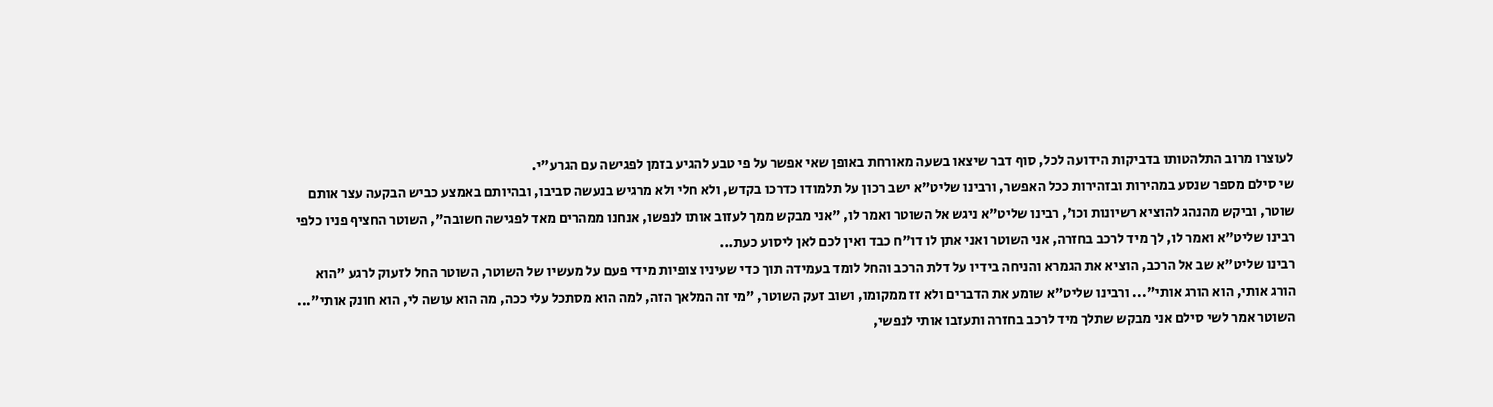לעוצרו מרוב התלהטותו בדביקות הידועה לכל, סוף דבר שיצאו בשעה מאורחת באופן שאי אפשר על פי טבע להגיע בזמן לפגישה עם הגרע"י.
שי סילם מספר שנסע במהירות ובזהירות ככל האפשר, ורבינו שליט"א ישב רכון על תלמודו כדרכו בקדש, ולא חלי ולא מרגיש בנעשה סביבו, ובהיותם באמצע כביש הבקעה עצר אותם שוטר, וביקש מהנהג להוציא רשיונות וכו', רבינו שליט"א ניגש אל השוטר ואמר לו, "אני מבקש ממך לעזוב אותו לנפשו, אנחנו ממהרים מאד לפגישה חשובה", השוטר החציף פניו כלפי רבינו שליט"א ואמר לו, לך מיד לרכב בחזרה, אני השוטר ואני אתן לו דו"ח כבד ואין לכם לאן ליסוע כעת...
רבינו שליט"א שב אל הרכב, הוציא את הגמרא והניחה בידיו על דלת הרכב והחל לומד בעמידה תוך כדי שעיניו צופיות מידי פעם על מעשיו של השוטר, השוטר החל לזעוק לרגע "הוא הורג אותי, הוא הורג אותי"... ורבינו שליט"א שומע את הדברים ולא זז ממקומו, ושוב זעק השוטר, "מי זה המלאך הזה, למה הוא מסתכל עלי ככה, מה הוא עושה לי, הוא חונק אותי"...
השוטר אמר לשי סילם אני מבקש שתלך מיד לרכב בחזרה ותעזבו אותי לנפשי,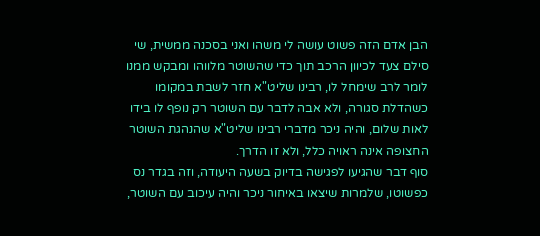הבן אדם הזה פשוט עושה לי משהו ואני בסכנה ממשית, שי סילם צעד לכיוון הרכב תוך כדי שהשוטר מלווהו ומבקש ממנו לומר לרב שימחל לו, רבינו שליט"א חזר לשבת במקומו כשהדלת סגורה, ולא אבה לדבר עם השוטר רק נופף לו בידו לאות שלום, והיה ניכר מדברי רבינו שליט"א שהנהגת השוטר החצופה אינה ראויה כלל, ולא זו הדרך.
סוף דבר שהגיעו לפגישה בדיוק בשעה היעודה, וזה בגדר נס כפשוטו, שלמרות שיצאו באיחור ניכר והיה עיכוב עם השוטר,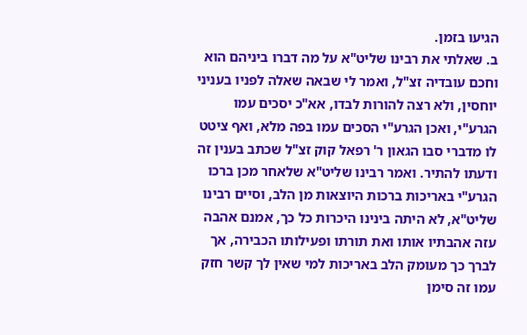הגיעו בזמן.
ב. שאלתי את רבינו שליט"א על מה דברו ביניהם הוא וחכם עובדיה זצ"ל, ואמר לי שבאה שאלה לפניו בעניני יוחסין, ולא רצה להורות לבדו, אא"כ יסכים עמו הגרע"י, ואכן הגרע"י הסכים עמו בפה מלא, ואף ציטט לו מדברי סבו הגאון ר' רפאל קוק זצ"ל שכתב בענין זה ודעתו להתיר. ואמר רבינו שליט"א שלאחר מכן ברכו הגרע"י באריכות ברכות היוצאות מן הלב, וסיים רבינו שליט"א, לא היתה בינינו היכרות כל כך, אמנם אהבה עזה אהבתיו אותו ואת תורתו ופעילותו הכבירה, אך לברך כך מעומק הלב באריכות למי שאין לך קשר חזק עמו זה סימן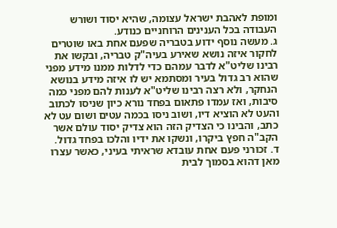ומופת לאהבת ישראל עצומה, שהיא יסוד ושורש העבודה בכל הענינים הרוחניים כנודע.
ג. מעשה נוסף ידוע בטבריה שפעם אחת באו שוטרים לחקור איזה נושא שאירע בעיה"ק טבריה, ובקשו את רבינו שליט"א לדבר עמהם כדי לדלות ממנו מידע מפני שהוא רב גדול בעיר ומסתמא יש לו איזה מידע בנושא הנחקר, ולא רצה רבינו שליט"א לענות להם מפני כמה סיבות, ואז עמדו פתאום בפחד נורא כיון שניסו לכתוב והעט לא הוציא דיו, ושוב ניסו בכמה עטים ושום עט לא כתב, והבינו כי הצדיק הזה הוא צדיק יסוד עולם אשר הקב"ה חפץ ביקרו, ונשקו את ידיו והלכו בפחד גדול.
ד. זכורני פעם אחת עובדא שראיתי בעיני, כאשר עצרו מאן דהוא בסמוך לבית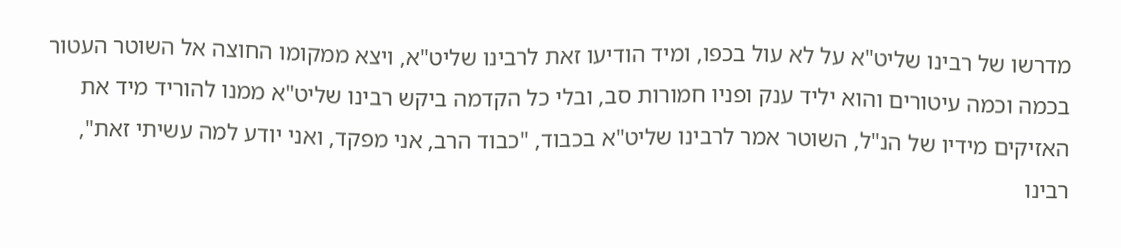מדרשו של רבינו שליט"א על לא עול בכפו, ומיד הודיעו זאת לרבינו שליט"א, ויצא ממקומו החוצה אל השוטר העטור בכמה וכמה עיטורים והוא יליד ענק ופניו חמורות סב, ובלי כל הקדמה ביקש רבינו שליט"א ממנו להוריד מיד את האזיקים מידיו של הנ"ל, השוטר אמר לרבינו שליט"א בכבוד, "כבוד הרב, אני מפקד, ואני יודע למה עשיתי זאת", רבינו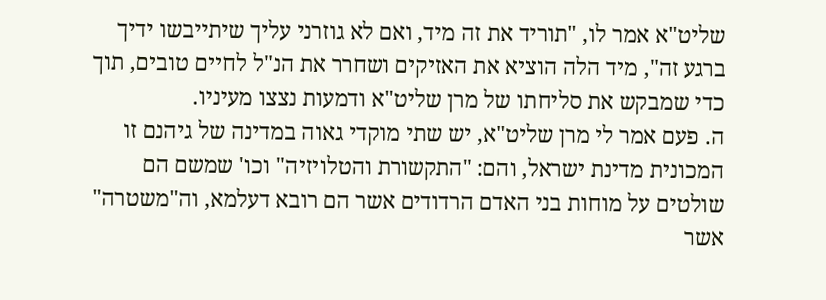שליט"א אמר לו, "תוריד את זה מיד, ואם לא גוזרני עליך שיתייבשו ידיך ברגע זה", מיד הלה הוציא את האזיקים ושחרר את הנ"ל לחיים טובים, תוך כדי שמבקש את סליחתו של מרן שליט"א ודמעות נצצו מעיניו.
ה. פעם אמר לי מרן שליט"א, יש שתי מוקדי גאוה במדינה של גיהנם זו המכונית מדינת ישראל, והם: "התקשורת והטלויזיה" וכו' שמשם הם שולטים על מוחות בני האדם הרדודים אשר הם רובא דעלמא, וה"משטרה" אשר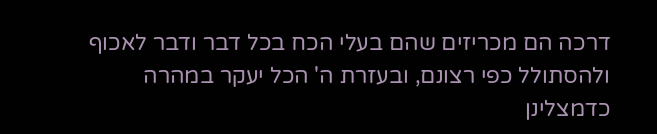דרכה הם מכריזים שהם בעלי הכח בכל דבר ודבר לאכוף ולהסתולל כפי רצונם, ובעזרת ה' הכל יעקר במהרה כדמצלינן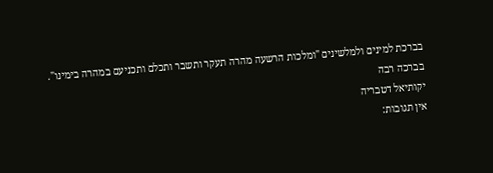בברכת למינים ולמלשינים "ומלכות הרשעה מהרה תעקר ותשבר ותכלם ותכניעם במהרה בימינו".
בברכה רבה
יקותיאל דטבריה
אין תגובות: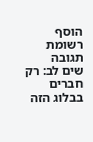הוסף רשומת תגובה
שים לב: רק חברים בבלוג הזה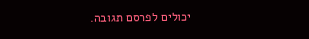יכולים לפרסם תגובה.